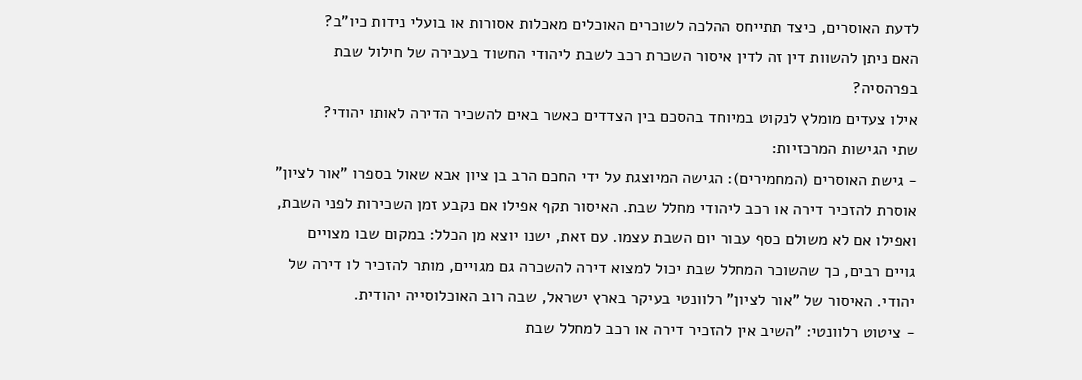לדעת האוסרים, כיצד תתייחס ההלכה לשוכרים האוכלים מאכלות אסורות או בועלי נידות כיו"ב?
האם ניתן להשוות דין זה לדין איסור השכרת רכב לשבת ליהודי החשוד בעבירה של חילול שבת בפרהסיה?
אילו צעדים מומלץ לנקוט במיוחד בהסכם בין הצדדים כאשר באים להשכיר הדירה לאותו יהודי?
שתי הגישות המרכזיות:
- גישת האוסרים (המחמירים): הגישה המיוצגת על ידי החכם הרב בן ציון אבא שאול בספרו "אור לציון" אוסרת להזכיר דירה או רכב ליהודי מחלל שבת. האיסור תקף אפילו אם נקבע זמן השכירות לפני השבת, ואפילו אם לא משולם כסף עבור יום השבת עצמו. עם זאת, ישנו יוצא מן הכלל: במקום שבו מצויים גויים רבים, כך שהשוכר המחלל שבת יכול למצוא דירה להשכרה גם מגויים, מותר להזכיר לו דירה של יהודי. האיסור של "אור לציון" רלוונטי בעיקר בארץ ישראל, שבה רוב האוכלוסייה יהודית.
- ציטוט רלוונטי: "השיב אין להזכיר דירה או רכב למחלל שבת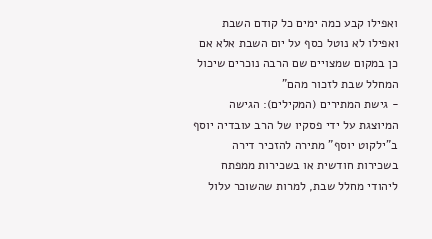ואפילו קבע כמה ימים כל קודם השבת ואפילו לא נוטל כסף על יום השבת אלא אם כן במקום שמצויים שם הרבה נוכרים שיכול המחלל שבת לזכור מהם"
- גישת המתירים (המקילים): הגישה המיוצגת על ידי פסקיו של הרב עובדיה יוסף ב"ילקוט יוסף" מתירה להזכיר דירה בשכירות חודשית או בשכירות ממפתח ליהודי מחלל שבת, למרות שהשוכר עלול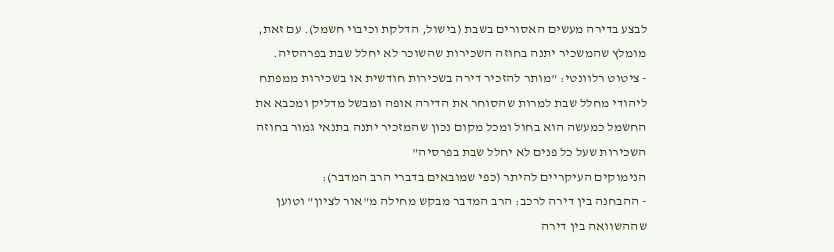לבצע בדירה מעשים האסורים בשבת (בישול, הדלקת וכיבוי חשמל). עם זאת, מומלץ שהמשכיר יתנה בחוזה השכירות שהשוכר לא יחלל שבת בפרהסיה.
- ציטוט רלוונטי: "מותר להזכיר דירה בשכירות חודשית או בשכירות ממפתח ליהודי מחלל שבת למרות שהסוחר את הדירה אופה ומבשל מדליק ומכבא את החשמל כמעשה הוא בחול ומכל מקום נכון שהמזכיר יתנה בתנאי גמור בחוזה השכירות שעל כל פנים לא יחלל שבת בפרסיה"
הנימוקים העיקריים להיתר (כפי שמובאים בדברי הרב המדבר):
- ההבחנה בין דירה לרכב: הרב המדבר מבקש מחילה מ"אור לציון" וטוען שההשוואה בין דירה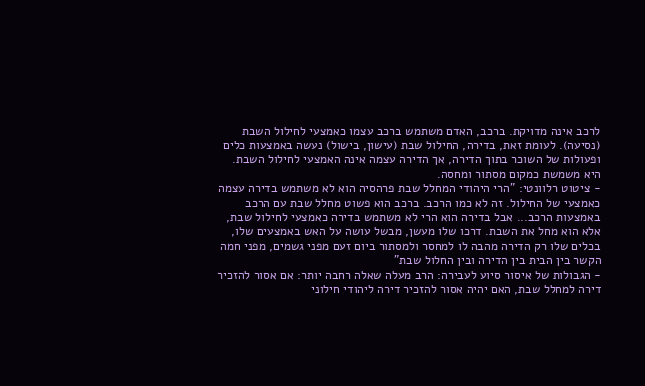לרכב אינה מדויקת. ברכב, האדם משתמש ברכב עצמו כאמצעי לחילול השבת (נסיעה). לעומת זאת, בדירה, החילול שבת (עישון, בישול) נעשה באמצעות כלים ופעולות של השוכר בתוך הדירה, אך הדירה עצמה אינה האמצעי לחילול השבת. היא משמשת כמקום מסתור ומחסה.
- ציטוט רלוונטי: "הרי היהודי המחלל שבת פרהסיה הוא לא משתמש בדירה עצמה כאמצעי של החילול. זה לא כמו הרכב. ברכב הוא פשוט מחלל שבת עם הרכב באמצעות הרכב... אבל בדירה הוא הרי לא משתמש בדירה כאמצעי לחילול שבת, אלא הוא מחל את השבת. דרכו שלו מעשן, מבשל עושה על האש באמצעים שלו, בכלים שלו רק הדירה מהבה לו למחסר ולמסתור ביום זעם מפני גשמים, מפני חמה הקשר בין הבית בין הדירה ובין החלול שבת"
- הגבולות של איסור סיוע לעבירה: הרב מעלה שאלה רחבה יותר: אם אסור להזכיר דירה למחלל שבת, האם יהיה אסור להזכיר דירה ליהודי חילוני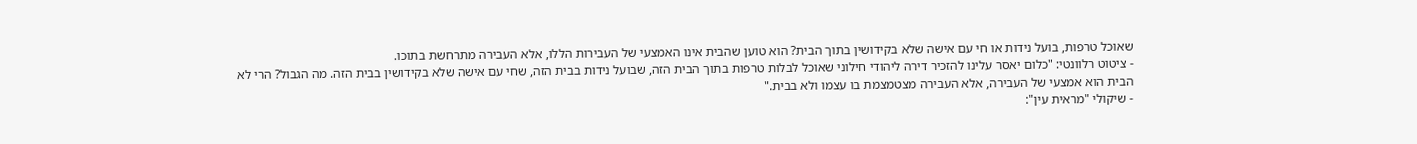שאוכל טרפות, בועל נידות או חי עם אישה שלא בקידושין בתוך הבית? הוא טוען שהבית אינו האמצעי של העבירות הללו, אלא העבירה מתרחשת בתוכו.
- ציטוט רלוונטי: "כלום יאסר עלינו להזכיר דירה ליהודי חילוני שאוכל לבלות טרפות בתוך הבית הזה, שבועל נידות בבית הזה, שחי עם אישה שלא בקידושין בבית הזה. מה הגבול? הרי לא הבית הוא אמצעי של העבירה, אלא העבירה מצטמצמת בו עצמו ולא בבית."
- שיקולי "מראית עין":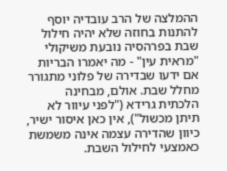ההמלצה של הרב עובדיה יוסף להתנות בחוזה שלא יהיה חילול שבת בפרהסיה נובעת משיקולי "מראית עין" - מה יאמרו הבריות אם ידעו שבדירה של פלוני מתגורר מחלל שבת. אולם, מבחינה הלכתית גרידא ("לפני עיוור לא תיתן מכשול"), אין כאן איסור ישיר, כיוון שהדירה עצמה אינה משמשת כאמצעי לחילול השבת.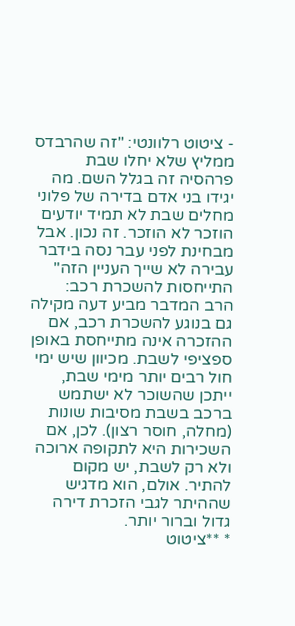- ציטוט רלוונטי: "זה שהרבדס ממליץ שלא יחלו שבת פרהסיה זה בגלל השם. מה יגידו בני אדם בדירה של פלוני מחלים שבת לא תמיד יודעים הוזכר לא הוזכר. זה נכון. אבל מבחינת לפני עבר נסה בידבר עבירה לא שייך העניין הזה"
התייחסות להשכרת רכב:
הרב המדבר מביע דעה מקילה גם בנוגע להשכרת רכב, אם ההזכרה אינה מתייחסת באופן ספציפי לשבת. מכיוון שיש ימי חול רבים יותר מימי שבת, ייתכן שהשוכר לא ישתמש ברכב בשבת מסיבות שונות (מחלה, חוסר רצון). לכן, אם השכירות היא לתקופה ארוכה ולא רק לשבת, יש מקום להתיר. אולם, הוא מדגיש שההיתר לגבי הזכרת דירה גדול וברור יותר.
* **ציטוט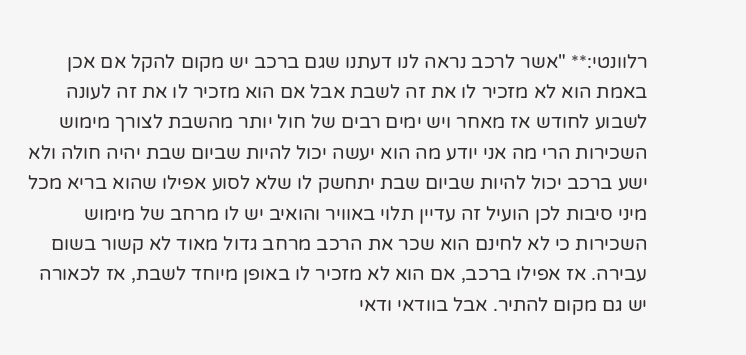רלוונטי:** "אשר לרכב נראה לנו דעתנו שגם ברכב יש מקום להקל אם אכן באמת הוא לא מזכיר לו את זה לשבת אבל אם הוא מזכיר לו את זה לעונה לשבוע לחודש אז מאחר ויש ימים רבים של חול יותר מהשבת לצורך מימוש השכירות הרי מה אני יודע מה הוא יעשה יכול להיות שביום שבת יהיה חולה ולא ישע ברכב יכול להיות שביום שבת יתחשק לו שלא לסוע אפילו שהוא בריא מכל מיני סיבות לכן הועיל זה עדיין תלוי באוויר והואיב יש לו מרחב של מימוש השכירות כי לא לחינם הוא שכר את הרכב מרחב גדול מאוד לא קשור בשום עבירה. אז אפילו ברכב, אם הוא לא מזכיר לו באופן מיוחד לשבת, אז לכאורה יש גם מקום להתיר. אבל בוודאי ודאי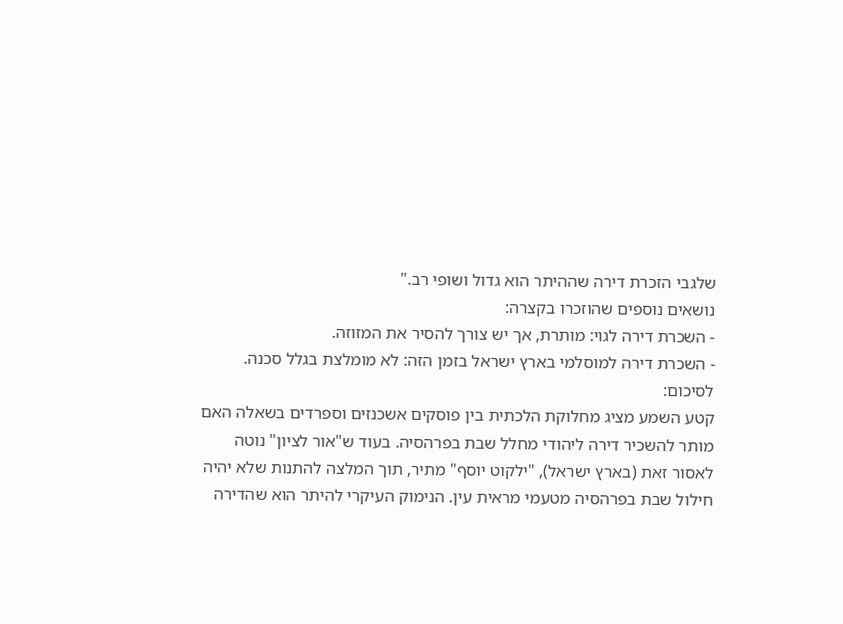שלגבי הזכרת דירה שההיתר הוא גדול ושופי רב."
נושאים נוספים שהוזכרו בקצרה:
- השכרת דירה לגוי: מותרת, אך יש צורך להסיר את המזוזה.
- השכרת דירה למוסלמי בארץ ישראל בזמן הזה: לא מומלצת בגלל סכנה.
לסיכום:
קטע השמע מציג מחלוקת הלכתית בין פוסקים אשכנזים וספרדים בשאלה האם מותר להשכיר דירה ליהודי מחלל שבת בפרהסיה. בעוד ש"אור לציון" נוטה לאסור זאת (בארץ ישראל), "ילקוט יוסף" מתיר, תוך המלצה להתנות שלא יהיה חילול שבת בפרהסיה מטעמי מראית עין. הנימוק העיקרי להיתר הוא שהדירה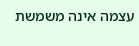עצמה אינה משמשת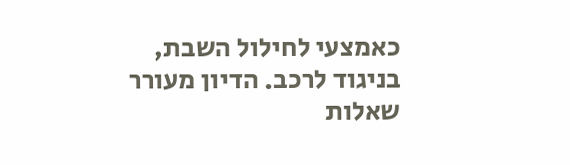כאמצעי לחילול השבת, בניגוד לרכב. הדיון מעורר שאלות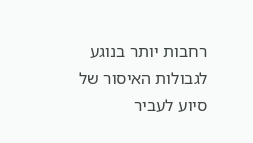רחבות יותר בנוגע לגבולות האיסור של סיוע לעביר